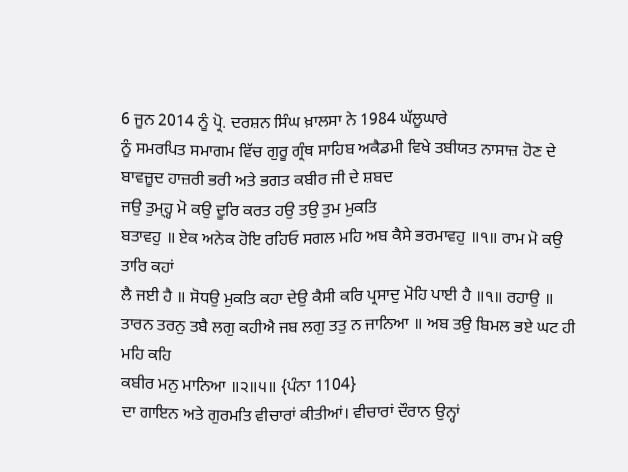6 ਜੂਨ 2014 ਨੂੰ ਪ੍ਰੋ. ਦਰਸ਼ਨ ਸਿੰਘ ਖ਼ਾਲਸਾ ਨੇ 1984 ਘੱਲੂਘਾਰੇ
ਨੂੰ ਸਮਰਪਿਤ ਸਮਾਗਮ ਵਿੱਚ ਗੁਰੂ ਗ੍ਰੰਥ ਸਾਹਿਬ ਅਕੈਡਮੀ ਵਿਖੇ ਤਬੀਯਤ ਨਾਸਾਜ਼ ਹੋਣ ਦੇ
ਬਾਵਜ਼ੂਦ ਹਾਜ਼ਰੀ ਭਰੀ ਅਤੇ ਭਗਤ ਕਬੀਰ ਜੀ ਦੇ ਸ਼ਬਦ
ਜਉ ਤੁਮ੍ਹ੍ਹ ਮੋ ਕਉ ਦੂਰਿ ਕਰਤ ਹਉ ਤਉ ਤੁਮ ਮੁਕਤਿ
ਬਤਾਵਹੁ ॥ ਏਕ ਅਨੇਕ ਹੋਇ ਰਹਿਓ ਸਗਲ ਮਹਿ ਅਬ ਕੈਸੇ ਭਰਮਾਵਹੁ ॥੧॥ ਰਾਮ ਮੋ ਕਉ ਤਾਰਿ ਕਹਾਂ
ਲੈ ਜਈ ਹੈ ॥ ਸੋਧਉ ਮੁਕਤਿ ਕਹਾ ਦੇਉ ਕੈਸੀ ਕਰਿ ਪ੍ਰਸਾਦੁ ਮੋਹਿ ਪਾਈ ਹੈ ॥੧॥ ਰਹਾਉ ॥
ਤਾਰਨ ਤਰਨੁ ਤਬੈ ਲਗੁ ਕਹੀਐ ਜਬ ਲਗੁ ਤਤੁ ਨ ਜਾਨਿਆ ॥ ਅਬ ਤਉ ਬਿਮਲ ਭਏ ਘਟ ਹੀ ਮਹਿ ਕਹਿ
ਕਬੀਰ ਮਨੁ ਮਾਨਿਆ ॥੨॥੫॥ {ਪੰਨਾ 1104}
ਦਾ ਗਾਇਨ ਅਤੇ ਗੁਰਮਤਿ ਵੀਚਾਰਾਂ ਕੀਤੀਆਂ। ਵੀਚਾਰਾਂ ਦੌਰਾਨ ਉਨ੍ਹਾਂ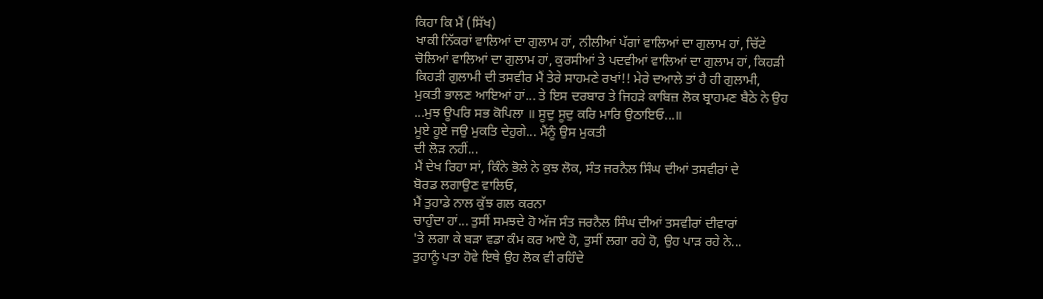ਕਿਹਾ ਕਿ ਮੈਂ (ਸਿੱਖ)
ਖਾਕੀ ਨਿੱਕਰਾਂ ਵਾਲਿਆਂ ਦਾ ਗੁਲਾਮ ਹਾਂ, ਨੀਲੀਆਂ ਪੱਗਾਂ ਵਾਲਿਆਂ ਦਾ ਗੁਲਾਮ ਹਾਂ, ਚਿੱਟੇ
ਚੋਲਿਆਂ ਵਾਲਿਆਂ ਦਾ ਗੁਲਾਮ ਹਾਂ, ਕੁਰਸੀਆਂ ਤੇ ਪਦਵੀਆਂ ਵਾਲਿਆਂ ਦਾ ਗੁਲਾਮ ਹਾਂ, ਕਿਹੜੀ
ਕਿਹੜੀ ਗੁਲਾਮੀ ਦੀ ਤਸਵੀਰ ਮੈਂ ਤੇਰੇ ਸਾਹਮਣੇ ਰਖਾਂ!! ਮੇਰੇ ਦਆਲੇ ਤਾਂ ਹੈ ਹੀ ਗੁਲਾਮੀ,
ਮੁਕਤੀ ਭਾਲਣ ਆਇਆਂ ਹਾਂ... ਤੇ ਇਸ ਦਰਬਾਰ ਤੇ ਜਿਹੜੇ ਕਾਬਿਜ਼ ਲੋਕ ਬ੍ਰਾਹਮਣ ਬੈਠੇ ਨੇ ਉਹ
...ਮੁਝ ਊਪਰਿ ਸਭ ਕੋਪਿਲਾ ॥ ਸੂਦੁ ਸੂਦੁ ਕਰਿ ਮਾਰਿ ਉਠਾਇਓ...॥
ਮੂਏ ਹੂਏ ਜਉ ਮੁਕਤਿ ਦੇਹੁਗੇ... ਮੈਂਨੂੰ ਉਸ ਮੁਕਤੀ
ਦੀ ਲੋੜ ਨਹੀਂ...
ਮੈਂ ਦੇਖ ਰਿਹਾ ਸਾਂ, ਕਿੰਨੇ ਭੋਲੇ ਨੇ ਕੁਝ ਲੋਕ, ਸੰਤ ਜਰਨੈਲ ਸਿੰਘ ਦੀਆਂ ਤਸਵੀਰਾਂ ਦੇ
ਬੋਰਡ ਲਗਾਉਣ ਵਾਲਿਓ,
ਮੈਂ ਤੁਹਾਡੇ ਨਾਲ ਕੁੱਝ ਗਲ ਕਰਨਾ
ਚਾਹੁੰਦਾ ਹਾਂ... ਤੁਸੀਂ ਸਮਝਦੇ ਹੋ ਅੱਜ ਸੰਤ ਜਰਨੈਲ ਸਿੰਘ ਦੀਆਂ ਤਸਵੀਰਾਂ ਦੀਵਾਰਾਂ
'ਤੇ ਲਗਾ ਕੇ ਬੜਾ ਵਡਾ ਕੰਮ ਕਰ ਆਏ ਹੋ, ਤੁਸੀਂ ਲਗਾ ਰਹੇ ਹੋ, ਉਹ ਪਾੜ ਰਹੇ ਨੇ...
ਤੁਹਾਨੂੰ ਪਤਾ ਹੋਵੇ ਇਥੇ ਉਹ ਲੋਕ ਵੀ ਰਹਿੰਦੇ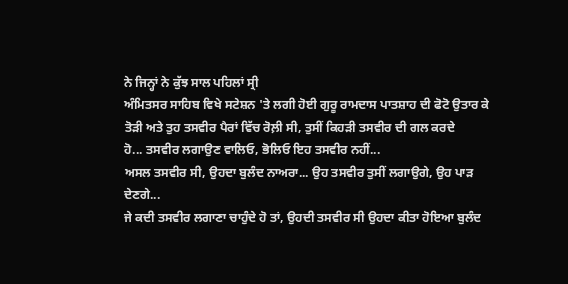ਨੇ ਜਿਨ੍ਹਾਂ ਨੇ ਕੁੱਝ ਸਾਲ ਪਹਿਲਾਂ ਸ੍ਰੀ
ਅੰਮਿਤਸਰ ਸਾਹਿਬ ਵਿਖੇ ਸਟੇਸ਼ਨ 'ਤੇ ਲਗੀ ਹੋਈ ਗੁਰੂ ਰਾਮਦਾਸ ਪਾਤਸ਼ਾਹ ਦੀ ਫੋਟੋ ਉਤਾਰ ਕੇ
ਤੋੜੀ ਅਤੇ ਤੁਹ ਤਸਵੀਰ ਪੈਰਾਂ ਵਿੱਚ ਰੋਲ਼ੀ ਸੀ, ਤੁਸੀਂ ਕਿਹੜੀ ਤਸਵੀਰ ਦੀ ਗਲ ਕਰਦੇ
ਹੋ... ਤਸਵੀਰ ਲਗਾਉਣ ਵਾਲਿਓ, ਭੋਲਿਓ ਇਹ ਤਸਵੀਰ ਨਹੀਂ...
ਅਸਲ ਤਸਵੀਰ ਸੀ, ਉਹਦਾ ਬੁਲੰਦ ਨਾਅਰਾ... ਉਹ ਤਸਵੀਰ ਤੁਸੀਂ ਲਗਾਉਗੇ, ਉਹ ਪਾੜ ਦੇਣਗੇ...
ਜੇ ਕਦੀ ਤਸਵੀਰ ਲਗਾਣਾ ਚਾਹੁੰਦੇ ਹੋ ਤਾਂ, ਉਹਦੀ ਤਸਵੀਰ ਸੀ ਉਹਦਾ ਕੀਤਾ ਹੋਇਆ ਬੁਲੰਦ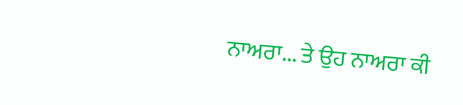ਨਾਅਰਾ... ਤੇ ਉਹ ਨਾਅਰਾ ਕੀ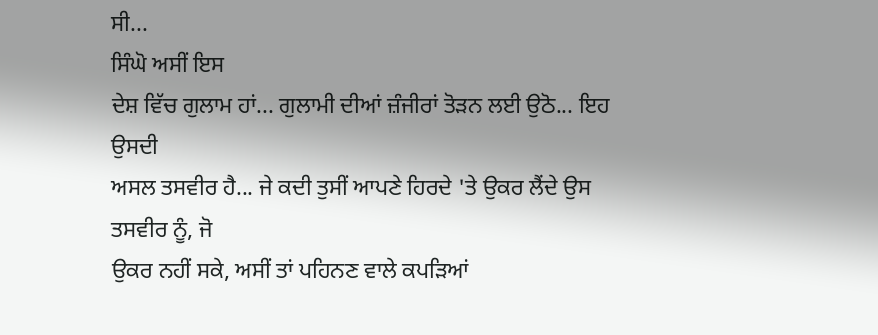ਸੀ...
ਸਿੰਘੋ ਅਸੀਂ ਇਸ
ਦੇਸ਼ ਵਿੱਚ ਗੁਲਾਮ ਹਾਂ... ਗੁਲਾਮੀ ਦੀਆਂ ਜ਼ੰਜੀਰਾਂ ਤੋੜਨ ਲਈ ਉਠੋ... ਇਹ ਉਸਦੀ
ਅਸਲ ਤਸਵੀਰ ਹੈ... ਜੇ ਕਦੀ ਤੁਸੀਂ ਆਪਣੇ ਹਿਰਦੇ 'ਤੇ ਉਕਰ ਲੈਂਦੇ ਉਸ ਤਸਵੀਰ ਨੂੰ, ਜੋ
ਉਕਰ ਨਹੀਂ ਸਕੇ, ਅਸੀਂ ਤਾਂ ਪਹਿਨਣ ਵਾਲੇ ਕਪੜਿਆਂ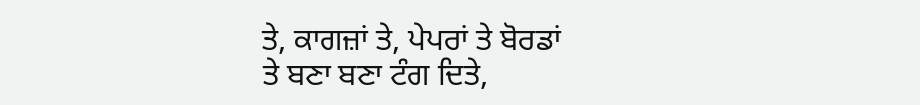ਤੇ, ਕਾਗਜ਼ਾਂ ਤੇ, ਪੇਪਰਾਂ ਤੇ ਬੋਰਡਾਂ
ਤੇ ਬਣਾ ਬਣਾ ਟੰਗ ਦਿਤੇ,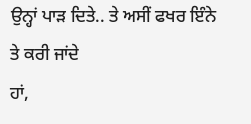ਉਨ੍ਹਾਂ ਪਾੜ ਦਿਤੇ.. ਤੇ ਅਸੀਂ ਫਖਰ ਇੰਨੇ ਤੇ ਕਰੀ ਜਾਂਦੇ
ਹਾਂ,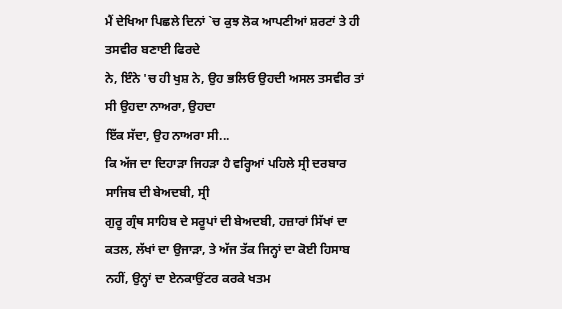ਮੈਂ ਦੇਖਿਆ ਪਿਛਲੇ ਦਿਨਾਂ `ਚ ਕੁਝ ਲੋਕ ਆਪਣੀਆਂ ਸ਼ਰਟਾਂ ਤੇ ਹੀ ਤਸਵੀਰ ਬਣਾਈ ਫਿਰਦੇ
ਨੇ, ਇੰਨੇ 'ਚ ਹੀ ਖੁਸ਼ ਨੇ, ਉਹ ਭਲਿਓ ਉਹਦੀ ਅਸਲ ਤਸਵੀਰ ਤਾਂ ਸੀ ਉਹਦਾ ਨਾਅਰਾ, ਉਹਦਾ
ਇੱਕ ਸੱਦਾ, ਉਹ ਨਾਅਰਾ ਸੀ...
ਕਿ ਅੱਜ ਦਾ ਦਿਹਾੜਾ ਜਿਹੜਾ ਹੈ ਵਰ੍ਹਿਆਂ ਪਹਿਲੇ ਸ੍ਰੀ ਦਰਬਾਰ ਸਾਜਿਬ ਦੀ ਬੇਅਦਬੀ, ਸ੍ਰੀ
ਗੁਰੂ ਗ੍ਰੰਥ ਸਾਹਿਬ ਦੇ ਸਰੂਪਾਂ ਦੀ ਬੇਅਦਬੀ, ਹਜ਼ਾਰਾਂ ਸਿੱਖਾਂ ਦਾ ਕਤਲ, ਲੱਖਾਂ ਦਾ ਉਜਾੜਾ, ਤੇ ਅੱਜ ਤੱਕ ਜਿਨ੍ਹਾਂ ਦਾ ਕੋਈ ਹਿਸਾਬ ਨਹੀਂ, ਉਨ੍ਹਾਂ ਦਾ ਏਨਕਾਉਂਟਰ ਕਰਕੇ ਖਤਮ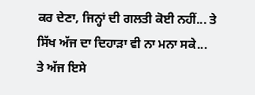ਕਰ ਦੇਣਾ, ਜਿਨ੍ਹਾਂ ਦੀ ਗਲਤੀ ਕੋਈ ਨਹੀਂ... ਤੇ ਸਿੱਖ ਅੱਜ ਦਾ ਦਿਹਾੜਾ ਵੀ ਨਾ ਮਨਾ ਸਕੇ...
ਤੇ ਅੱਜ ਇਸੇ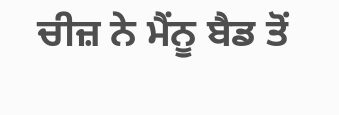ਚੀਜ਼ ਨੇ ਮੈਂਨੂ ਬੈਡ ਤੋਂ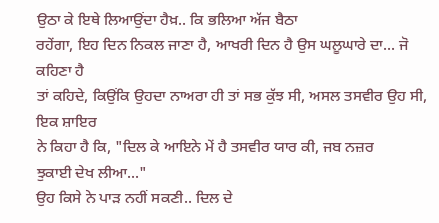ਉਠਾ ਕੇ ਇਥੇ ਲਿਆਉਂਦਾ ਹੈਖ਼.. ਕਿ ਭਲਿਆ ਅੱਜ ਬੈਠਾ
ਰਹੇਂਗਾ, ਇਹ ਦਿਨ ਨਿਕਲ ਜਾਣਾ ਹੈ, ਆਖਰੀ ਦਿਨ ਹੈ ਉਸ ਘਲੂਘਾਰੇ ਦਾ... ਜੋ
ਕਹਿਣਾ ਹੈ
ਤਾਂ ਕਹਿਦੇ, ਕਿਉਂਕਿ ਉਹਦਾ ਨਾਅਰਾ ਹੀ ਤਾਂ ਸਭ ਕੁੱਝ ਸੀ, ਅਸਲ ਤਸਵੀਰ ਉਹ ਸੀ, ਇਕ ਸ਼ਾਇਰ
ਨੇ ਕਿਹਾ ਹੈ ਕਿ, "ਦਿਲ ਕੇ ਆਇਨੇ ਮੇਂ ਹੈ ਤਸਵੀਰ ਯਾਰ ਕੀ, ਜਬ ਨਜ਼ਰ
ਝੁਕਾਈ ਦੇਖ ਲੀਆ..."
ਉਹ ਕਿਸੇ ਨੇ ਪਾੜ ਨਹੀਂ ਸਕਣੀ.. ਦਿਲ ਦੇ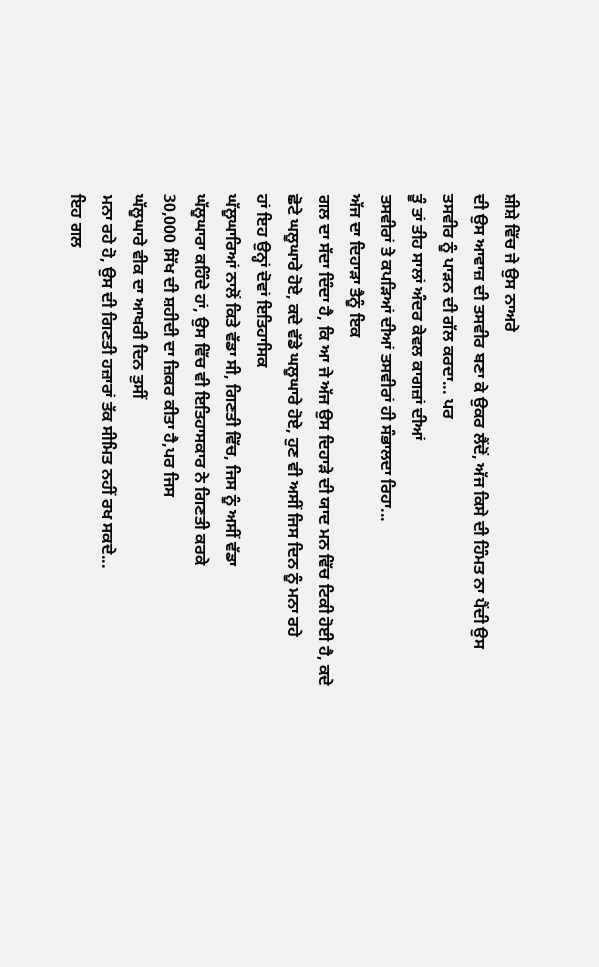ਸ਼ੀਸ਼ੇ ਵਿੱਚ ਜੇ ਉਸ ਨਾਅਰੇ
ਦੀ ਉਸ ਆਵਾਜ਼ ਦੀ ਤਸਵੀਰ ਬਣਾ ਕੇ ਉਕਰ ਲੈਂਦੋਂ, ਅੱਜ ਕਿਸੇ ਦੀ ਹਿੰਮਤ ਨਾ ਪੈਂਦੀ ਉਸ
ਤਸਵੀਰ ਨੂੰ ਪਾੜਨ ਦੀ ਗੱਲ ਕਰਦਾ... ਪਰ
ਤੂੰ ਤਾਂ ਤੀਹ ਸਾਲਾਂ ਅੰਦਰ ਕੇਵਲ ਕਾਗਜ਼ਾਂ ਦੀਆਂ
ਤਸਵੀਰਾਂ ਤੇ ਕਪੜਿਆਂ ਦੀਆਂ ਤਸਵੀਰਾਂ ਹੀ ਸੰਭਾਲਦਾ ਰਿਹਾ...
ਅੱਜ ਦਾ ਦਿਹਾੜਾ ਤੈਨੂੰ ਇਕ
ਗਲ ਦਾ ਸੱਦਾ ਦਿੰਦਾ ਹੈ, ਕਿ ਆ ਜੇ ਅੱਜ ਉਸ ਦਿਹਾੜੇ ਦੀ ਯਾਦ ਮਨ ਵਿੱਚ ਟਿਕੀ ਹੋਈ ਹੈ, ਕਦੇ
ਛੋਟੇ ਘਲੂਘਾਰੇ ਹੋਏ, ਕਦੇ ਵੱਡੇ ਘਲੂਘਾਰੇ ਹੋਏ, ਹੁਣ ਵੀ ਅਸੀਂ ਜਿਸ ਦਿਨ ਨੂੰ ਮਨਾ ਰਹੇ
ਹਾਂ ਇਹ ਉਨ੍ਹਾਂ ਦੋਵਾਂ ਇਤਿਹਾਸਿਕ
ਘੱਲੂਘਾਰਿਆਂ ਨਾਲੋਂ ਕਿਤੇ ਵੱਡਾ ਸੀ, ਗਿਣਤੀ ਵਿੱਚ, ਜਿਸ ਨੂੰ ਅਸੀਂ ਵੱਡਾ
ਘੱਲੂਘਾਰਾ ਕਹਿੰਦੇ ਹਾਂ, ਉਸ ਵਿੱਚ ਵੀ ਇਤਿਹਾਸਕਾਰ ਨੇ ਗਿਣਤੀ ਕਰਕੇ
30,000 ਸਿੱਖ ਦੀ ਸ਼ਹੀਦੀ ਦਾ ਜ਼ਿਕਰ ਕੀਤਾ ਹੈ,ਪਰ ਜਿਸ
ਘੱਲੂਘਾਰੇ ਵੀਕ ਦਾ ਆਖਰੀ ਦਿਨ ਤੁਸੀਂ
ਮਨਾ ਰਹੇ ਹੋ, ਉਸ ਦੀ ਗਿਣਤੀ ਹਜ਼ਾਰਾਂ ਤੱਕ ਸੀਮਿਤ ਨਹੀਂ ਰਖ ਸਕਦੇ...
ਇਹ ਗਲ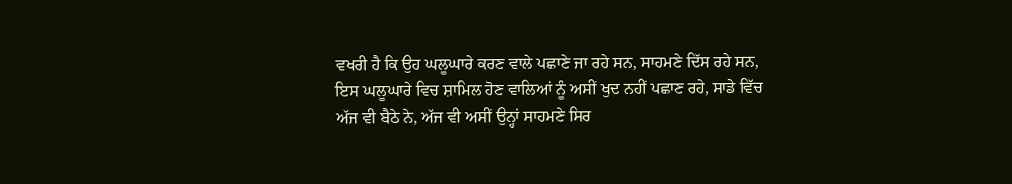ਵਖਰੀ ਹੈ ਕਿ ਉਹ ਘਲੂਘਾਰੇ ਕਰਣ ਵਾਲੇ ਪਛਾਣੇ ਜਾ ਰਹੇ ਸਨ, ਸਾਹਮਣੇ ਦਿੱਸ ਰਹੇ ਸਨ,
ਇਸ ਘਲੂਘਾਰੇ ਵਿਚ ਸ਼ਾਮਿਲ ਹੋਣ ਵਾਲਿਆਂ ਨੂੰ ਅਸੀਂ ਖੁਦ ਨਹੀਂ ਪਛਾਣ ਰਹੇ, ਸਾਡੇ ਵਿੱਚ
ਅੱਜ ਵੀ ਬੈਠੇ ਨੇ, ਅੱਜ ਵੀ ਅਸੀਂ ਉਨ੍ਹਾਂ ਸਾਹਮਣੇ ਸਿਰ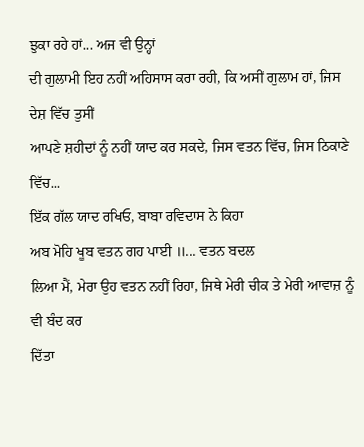ਝੁਕਾ ਰਹੇ ਹਾਂ... ਅਜ ਵੀ ਉਨ੍ਹਾਂ
ਦੀ ਗੁਲਾਮੀ ਇਹ ਨਹੀਂ ਅਹਿਸਾਸ ਕਰਾ ਰਹੀ, ਕਿ ਅਸੀਂ ਗੁਲਾਮ ਹਾਂ, ਜਿਸ ਦੇਸ਼ ਵਿੱਚ ਤੁਸੀਂ
ਆਪਣੇ ਸ਼ਹੀਦਾਂ ਨੂੰ ਨਹੀਂ ਯਾਦ ਕਰ ਸਕਦੇ, ਜਿਸ ਵਤਨ ਵਿੱਚ, ਜਿਸ ਠਿਕਾਣੇ ਵਿੱਚ...
ਇੱਕ ਗੱਲ ਯਾਦ ਰਖਿਓ, ਬਾਬਾ ਰਵਿਦਾਸ ਨੇ ਕਿਹਾ
ਅਬ ਮੋਹਿ ਖੂਬ ਵਤਨ ਗਹ ਪਾਈ ॥... ਵਤਨ ਬਦਲ
ਲਿਆ ਮੈਂ, ਮੇਰਾ ਉਹ ਵਤਨ ਨਹੀਂ ਰਿਹਾ, ਜਿਥੇ ਮੇਰੀ ਚੀਕ ਤੇ ਮੇਰੀ ਆਵਾਜ਼ ਨੂੰ ਵੀ ਬੰਦ ਕਰ
ਦਿੱਤਾ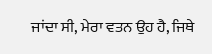ਜਾਂਦਾ ਸੀ, ਮੇਰਾ ਵਤਨ ਉਹ ਹੈ, ਜਿਥੇ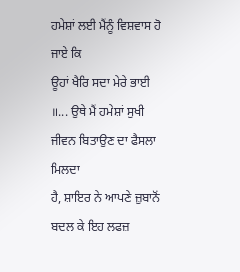ਹਮੇਸ਼ਾਂ ਲਈ ਮੈਂਨੂੰ ਵਿਸ਼ਵਾਸ ਹੋ ਜਾਏ ਕਿ
ਊਹਾਂ ਖੈਰਿ ਸਦਾ ਮੇਰੇ ਭਾਈ ॥... ਉਥੇ ਮੈਂ ਹਮੇਸ਼ਾਂ ਸੁਖੀ ਜੀਵਨ ਬਿਤਾਉਣ ਦਾ ਫੈਸਲਾ ਮਿਲਦਾ
ਹੈ, ਸ਼ਾਇਰ ਨੇ ਆਪਣੇ ਜ਼ੁਬਾਨੋਂ ਬਦਲ ਕੇ ਇਹ ਲਫਜ਼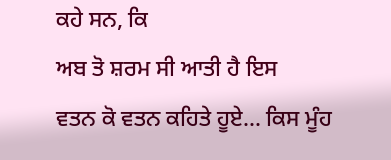ਕਹੇ ਸਨ, ਕਿ
ਅਬ ਤੋ ਸ਼ਰਮ ਸੀ ਆਤੀ ਹੈ ਇਸ
ਵਤਨ ਕੋ ਵਤਨ ਕਹਿਤੇ ਹੂਏ... ਕਿਸ ਮੂੰਹ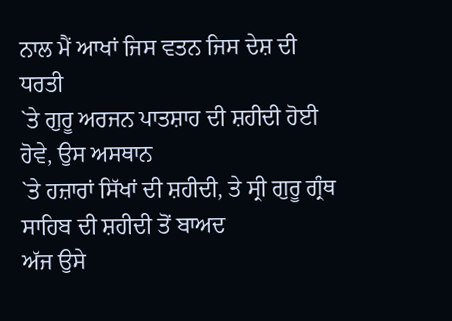ਨਾਲ ਮੈਂ ਆਖਾਂ ਜਿਸ ਵਤਨ ਜਿਸ ਦੇਸ਼ ਦੀ ਧਰਤੀ
`ਤੇ ਗੁਰੂ ਅਰਜਨ ਪਾਤਸ਼ਾਹ ਦੀ ਸ਼ਹੀਦੀ ਹੋਈ ਹੋਵੇ, ਉਸ ਅਸਥਾਨ
`ਤੇ ਹਜ਼ਾਰਾਂ ਸਿੱਖਾਂ ਦੀ ਸ਼ਹੀਦੀ, ਤੇ ਸ੍ਰੀ ਗੁਰੂ ਗ੍ਰੰਥ ਸਾਹਿਬ ਦੀ ਸ਼ਹੀਦੀ ਤੋਂ ਬਾਅਦ
ਅੱਜ ਉਸੇ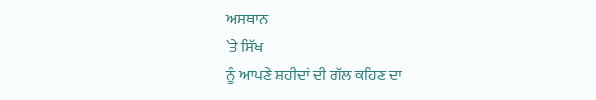ਅਸਥਾਨ
`ਤੇ ਸਿੱਖ
ਨੂੰ ਆਪਣੇ ਸ਼ਹੀਦਾਂ ਦੀ ਗੱਲ ਕਹਿਣ ਦਾ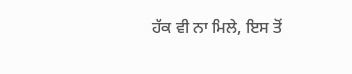ਹੱਕ ਵੀ ਨਾ ਮਿਲੇ, ਇਸ ਤੋਂ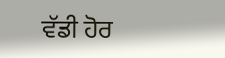ਵੱਡੀ ਹੋਰ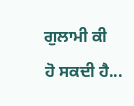ਗੁਲਾਮੀ ਕੀ
ਹੋ ਸਕਦੀ ਹੈ...